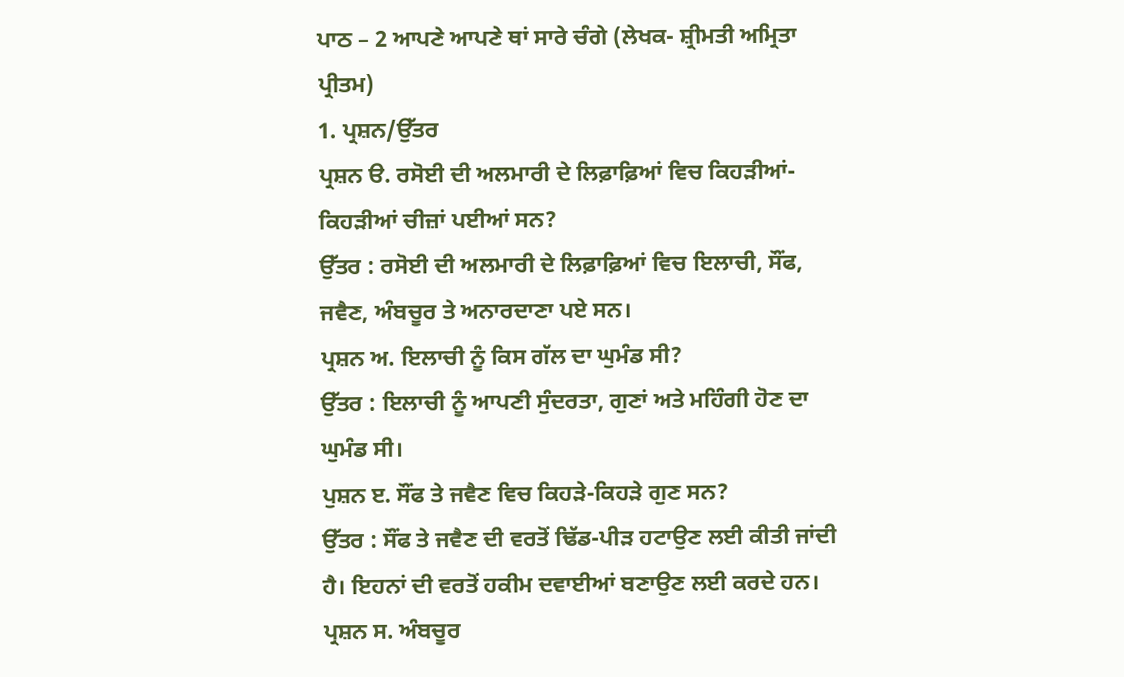ਪਾਠ – 2 ਆਪਣੇ ਆਪਣੇ ਥਾਂ ਸਾਰੇ ਚੰਗੇ (ਲੇਖਕ- ਸ਼੍ਰੀਮਤੀ ਅਮ੍ਰਿਤਾ ਪ੍ਰੀਤਮ)
1. ਪ੍ਰਸ਼ਨ/ਉੱਤਰ
ਪ੍ਰਸ਼ਨ ੳ. ਰਸੋਈ ਦੀ ਅਲਮਾਰੀ ਦੇ ਲਿਫ਼ਾਫ਼ਿਆਂ ਵਿਚ ਕਿਹੜੀਆਂ-ਕਿਹੜੀਆਂ ਚੀਜ਼ਾਂ ਪਈਆਂ ਸਨ?
ਉੱਤਰ : ਰਸੋਈ ਦੀ ਅਲਮਾਰੀ ਦੇ ਲਿਫ਼ਾਫ਼ਿਆਂ ਵਿਚ ਇਲਾਚੀ, ਸੌਂਫ, ਜਵੈਣ, ਅੰਬਚੂਰ ਤੇ ਅਨਾਰਦਾਣਾ ਪਏ ਸਨ।
ਪ੍ਰਸ਼ਨ ਅ. ਇਲਾਚੀ ਨੂੰ ਕਿਸ ਗੱਲ ਦਾ ਘੁਮੰਡ ਸੀ?
ਉੱਤਰ : ਇਲਾਚੀ ਨੂੰ ਆਪਣੀ ਸੁੰਦਰਤਾ, ਗੁਣਾਂ ਅਤੇ ਮਹਿੰਗੀ ਹੋਣ ਦਾ ਘੁਮੰਡ ਸੀ।
ਪੁਸ਼ਨ ੲ. ਸੌਂਫ ਤੇ ਜਵੈਣ ਵਿਚ ਕਿਹੜੇ-ਕਿਹੜੇ ਗੁਣ ਸਨ?
ਉੱਤਰ : ਸੌਂਫ ਤੇ ਜਵੈਣ ਦੀ ਵਰਤੋਂ ਢਿੱਡ-ਪੀੜ ਹਟਾਉਣ ਲਈ ਕੀਤੀ ਜਾਂਦੀ ਹੈ। ਇਹਨਾਂ ਦੀ ਵਰਤੋਂ ਹਕੀਮ ਦਵਾਈਆਂ ਬਣਾਉਣ ਲਈ ਕਰਦੇ ਹਨ।
ਪ੍ਰਸ਼ਨ ਸ. ਅੰਬਚੂਰ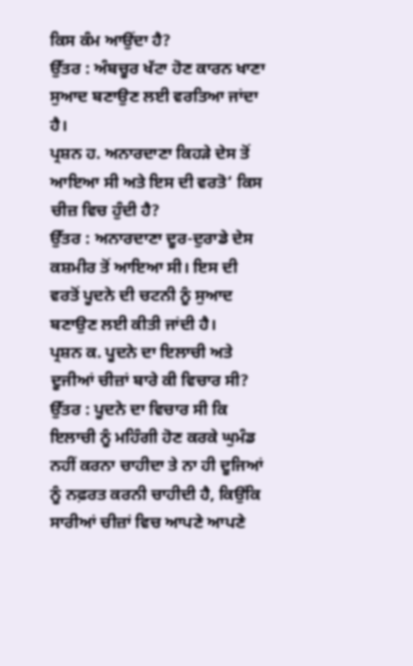ਕਿਸ ਕੰਮ ਆਉਂਦਾ ਹੈ?
ਉੱਤਰ : ਅੰਬਚੂਰ ਖੱਟਾ ਹੋਣ ਕਾਰਨ ਖਾਣਾ ਸੁਆਦ ਬਣਾਉਣ ਲਈ ਵਰਤਿਆ ਜਾਂਦਾ ਹੈ।
ਪ੍ਰਸ਼ਨ ਹ. ਅਨਾਰਦਾਣਾ ਕਿਹੜੇ ਦੇਸ ਤੋਂ ਆਇਆ ਸੀ ਅਤੇ ਇਸ ਦੀ ਵਰਤੋ‘ ਕਿਸ ਚੀਜ਼ ਵਿਚ ਹੁੰਦੀ ਹੈ?
ਉੱਤਰ : ਅਨਾਰਦਾਣਾ ਦੂਰ-ਦੁਰਾਡੇ ਦੇਸ ਕਸ਼ਮੀਰ ਤੋਂ ਆਇਆ ਸੀ। ਇਸ ਦੀ ਵਰਤੋਂ ਪੂਦਨੇ ਦੀ ਚਟਨੀ ਨੂੰ ਸੁਆਦ ਬਣਾਉਣ ਲਈ ਕੀਤੀ ਜਾਂਦੀ ਹੈ।
ਪ੍ਰਸ਼ਨ ਕ. ਪੂਦਨੇ ਦਾ ਇਲਾਚੀ ਅਤੇ ਦੂਜੀਆਂ ਚੀਜ਼ਾਂ ਬਾਰੇ ਕੀ ਵਿਚਾਰ ਸੀ?
ਉੱਤਰ : ਪੂਦਨੇ ਦਾ ਵਿਚਾਰ ਸੀ ਕਿ ਇਲਾਚੀ ਨੂੰ ਮਹਿੰਗੀ ਹੋਣ ਕਰਕੇ ਘੁਮੰਡ ਨਹੀਂ ਕਰਨਾ ਚਾਹੀਦਾ ਤੇ ਨਾ ਹੀ ਦੂਜਿਆਂ ਨੂੰ ਨਫ਼ਰਤ ਕਰਨੀ ਚਾਹੀਦੀ ਹੈ, ਕਿਉਂਕਿ ਸਾਰੀਆਂ ਚੀਜ਼ਾਂ ਵਿਚ ਆਪਣੇ ਆਪਣੇ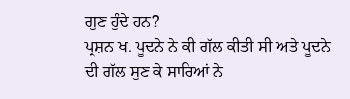ਗੁਣ ਹੁੰਦੇ ਹਨ?
ਪ੍ਰਸ਼ਨ ਖ. ਪੂਦਨੇ ਨੇ ਕੀ ਗੱਲ ਕੀਤੀ ਸੀ ਅਤੇ ਪੂਦਨੇ ਦੀ ਗੱਲ ਸੁਣ ਕੇ ਸਾਰਿਆਂ ਨੇ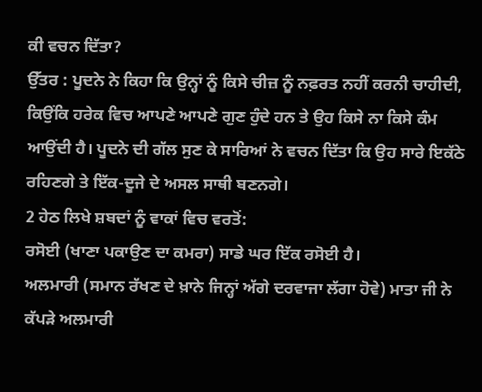ਕੀ ਵਚਨ ਦਿੱਤਾ?
ਉੱਤਰ : ਪੂਦਨੇ ਨੇ ਕਿਹਾ ਕਿ ਉਨ੍ਹਾਂ ਨੂੰ ਕਿਸੇ ਚੀਜ਼ ਨੂੰ ਨਫ਼ਰਤ ਨਹੀਂ ਕਰਨੀ ਚਾਹੀਦੀ, ਕਿਉਂਕਿ ਹਰੇਕ ਵਿਚ ਆਪਣੇ ਆਪਣੇ ਗੁਣ ਹੁੰਦੇ ਹਨ ਤੇ ਉਹ ਕਿਸੇ ਨਾ ਕਿਸੇ ਕੰਮ ਆਉਂਦੀ ਹੈ। ਪੂਦਨੇ ਦੀ ਗੱਲ ਸੁਣ ਕੇ ਸਾਰਿਆਂ ਨੇ ਵਚਨ ਦਿੱਤਾ ਕਿ ਉਹ ਸਾਰੇ ਇਕੱਠੇ ਰਹਿਣਗੇ ਤੇ ਇੱਕ-ਦੂਜੇ ਦੇ ਅਸਲ ਸਾਥੀ ਬਣਨਗੇ।
2 ਹੇਠ ਲਿਖੇ ਸ਼ਬਦਾਂ ਨੂੰ ਵਾਕਾਂ ਵਿਚ ਵਰਤੋਂ:
ਰਸੋਈ (ਖਾਣਾ ਪਕਾਉਣ ਦਾ ਕਮਰਾ) ਸਾਡੇ ਘਰ ਇੱਕ ਰਸੋਈ ਹੈ।
ਅਲਮਾਰੀ (ਸਮਾਨ ਰੱਖਣ ਦੇ ਖ਼ਾਨੇ ਜਿਨ੍ਹਾਂ ਅੱਗੇ ਦਰਵਾਜਾ ਲੱਗਾ ਹੋਵੇ) ਮਾਤਾ ਜੀ ਨੇ ਕੱਪੜੇ ਅਲਮਾਰੀ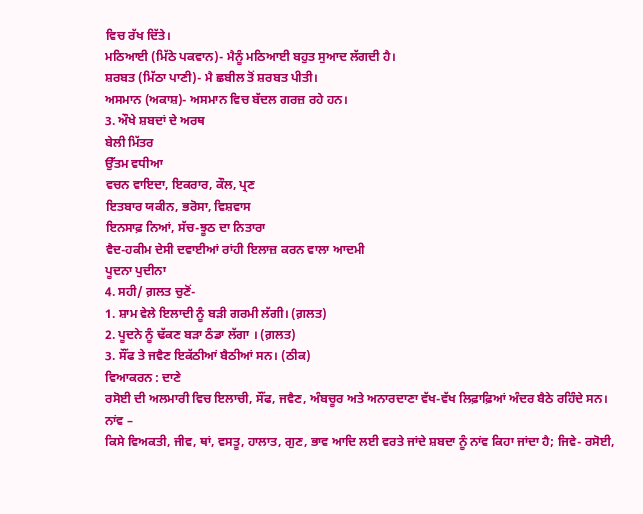ਵਿਚ ਰੱਖ ਦਿੱਤੇ।
ਮਠਿਆਈ (ਮਿੱਠੇ ਪਕਵਾਨ)- ਮੈਨੂੰ ਮਠਿਆਈ ਬਹੁਤ ਸੁਆਦ ਲੱਗਦੀ ਹੈ।
ਸ਼ਰਬਤ (ਮਿੱਠਾ ਪਾਣੀ)- ਮੈ ਛਬੀਲ ਤੋਂ ਸ਼ਰਬਤ ਪੀਤੀ।
ਅਸਮਾਨ (ਅਕਾਸ਼)- ਅਸਮਾਨ ਵਿਚ ਬੱਦਲ ਗਰਜ਼ ਰਹੇ ਹਨ।
3. ਔਖੇ ਸ਼ਬਦਾਂ ਦੇ ਅਰਥ
ਬੇਲੀ ਮਿੱਤਰ
ਉੱਤਮ ਵਧੀਆ
ਵਚਨ ਵਾਇਦਾ, ਇਕਰਾਰ, ਕੌਲ, ਪ੍ਰਣ
ਇਤਬਾਰ ਯਕੀਨ, ਭਰੋਸਾ, ਵਿਸ਼ਵਾਸ
ਇਨਸਾਫ਼ ਨਿਆਂ, ਸੱਚ-ਝੂਠ ਦਾ ਨਿਤਾਰਾ
ਵੈਦ-ਹਕੀਮ ਦੇਸੀ ਦਵਾਈਆਂ ਰਾਂਹੀ ਇਲਾਜ਼ ਕਰਨ ਵਾਲਾ ਆਦਮੀ
ਪੂਦਨਾ ਪੁਦੀਨਾ
4. ਸਹੀ/ ਗ਼ਲਤ ਚੁਣੋਂ-
1. ਸ਼ਾਮ ਵੇਲੇ ਇਲਾਦੀ ਨੂੰ ਬੜੀ ਗਰਮੀ ਲੱਗੀ। (ਗ਼ਲਤ)
2. ਪੂਦਨੇ ਨੂੰ ਢੱਕਣ ਬੜਾ ਠੰਡਾ ਲੱਗਾ । (ਗ਼ਲਤ)
3. ਸੌਂਫ ਤੇ ਜਵੈਣ ਇਕੱਠੀਆਂ ਬੈਠੀਆਂ ਸਨ। (ਠੀਕ)
ਵਿਆਕਰਨ : ਦਾਣੇ
ਰਸੋਈ ਦੀ ਅਲਮਾਰੀ ਵਿਚ ਇਲਾਚੀ, ਸੌਂਫ, ਜਵੈਣ, ਅੰਬਚੂਰ ਅਤੇ ਅਨਾਰਦਾਣਾ ਵੱਖ-ਵੱਖ ਲਿਫ਼ਾਫ਼ਿਆਂ ਅੰਦਰ ਬੈਠੇ ਰਹਿੰਦੇ ਸਨ।
ਨਾਂਵ –
ਕਿਸੇ ਵਿਅਕਤੀ, ਜੀਵ, ਥਾਂ, ਵਸਤੂ, ਹਾਲਾਤ, ਗੁਣ, ਭਾਵ ਆਦਿ ਲਈ ਵਰਤੇ ਜਾਂਦੇ ਸ਼ਬਦਾ ਨੂੰ ਨਾਂਵ ਕਿਹਾ ਜਾਂਦਾ ਹੈ; ਜਿਵੇ- ਰਸੋਈ,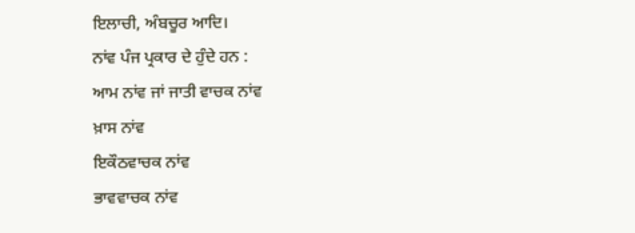ਇਲਾਚੀ, ਅੰਬਚੂਰ ਆਦਿ।
ਨਾਂਵ ਪੰਜ ਪ੍ਰਕਾਰ ਦੇ ਹੁੰਦੇ ਹਨ :
ਆਮ ਨਾਂਵ ਜਾਂ ਜਾਤੀ ਵਾਚਕ ਨਾਂਵ
ਖ਼ਾਸ ਨਾਂਵ
ਇਕੌਠਵਾਚਕ ਨਾਂਵ
ਭਾਵਵਾਚਕ ਨਾਂਵ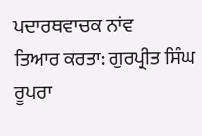ਪਦਾਰਥਵਾਚਕ ਨਾਂਵ
ਤਿਆਰ ਕਰਤਾ: ਗੁਰਪ੍ਰੀਤ ਸਿੰਘ ਰੂਪਰਾ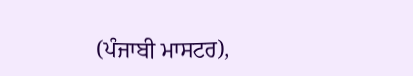(ਪੰਜਾਬੀ ਮਾਸਟਰ),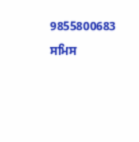9855800683
ਸਮਿਸ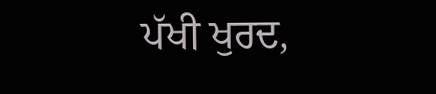ਪੱਖੀ ਖੁਰਦ,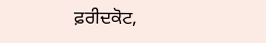ਫ਼ਰੀਦਕੋਟ,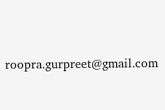roopra.gurpreet@gmail.com